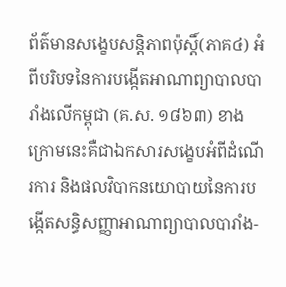ព័ត៌មានសង្ខេបសន្តិភាពប៉ុស្តិ៍(ភាគ៤) អំពីបរិបទនៃការបង្កើតអាណាព្យាបាលបារាំងលើកម្ពុជា (គ.ស. ១៨៦៣) ខាងក្រោមនេះគឺជាឯកសារសង្ខេបអំពីដំណើរការ និងផលវិបាកនយោបាយនៃការបង្កើតសន្ធិសញ្ញាអាណាព្យាបាលបារាំង-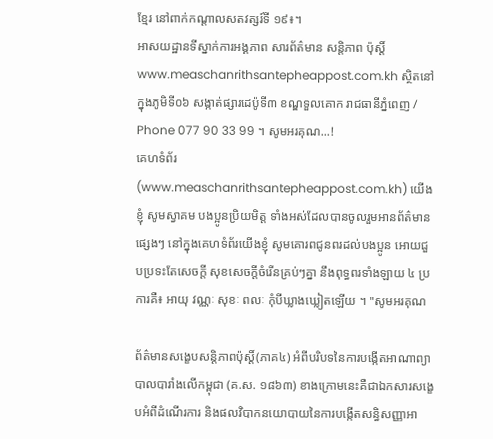ខ្មែរ នៅពាក់កណ្តាលសតវត្សរ៍ទី ១៩៖។
អាសយដ្ឋានទីស្នាក់ការអង្គភាព សារព័ត៌មាន សន្តិភាព ប៉ុស្តិ៍ www.measchanrithsantepheappost.com.kh ស្ថិតនៅក្នុងភូមិទី០៦ សង្កាត់ផ្សារដេប៉ូទី៣ ខណ្ឌទួលគោក រាជធានីភ្នំពេញ / Phone 077 90 33 99 ។ សូមអរគុណ...!
គេហទំព័រ (www.measchanrithsantepheappost.com.kh) យើងខ្ញុំ សូមស្វាគម បងប្អូនប្រិយមិត្ត ទាំងអស់ដែលបានចូលរួមអានព័ត៌មានផ្សេងៗ នៅក្នុងគេហទំព័រយើងខ្ញុំ សូមគោរពជូនពរដល់បងប្អូន អោយជួបប្រទះតែសេចក្តី សុខសេចក្តីចំរើនគ្រប់ៗគ្នា នឹងពុទ្ធពរទាំងឡាយ ៤ ប្រការគឺ៖ អាយុ វណ្ណៈ សុខៈ ពលៈ កំុបីឃ្លាងឃ្លៀតឡើយ ។ "សូមអរគុណ

ព័ត៌មានសង្ខេបសន្តិភាពប៉ុស្តិ៍(ភាគ៤) អំពីបរិបទនៃការបង្កើតអាណាព្យាបាលបារាំងលើកម្ពុជា (គ.ស. ១៨៦៣) ខាងក្រោមនេះគឺជាឯកសារសង្ខេបអំពីដំណើរការ និងផលវិបាកនយោបាយនៃការបង្កើតសន្ធិសញ្ញាអា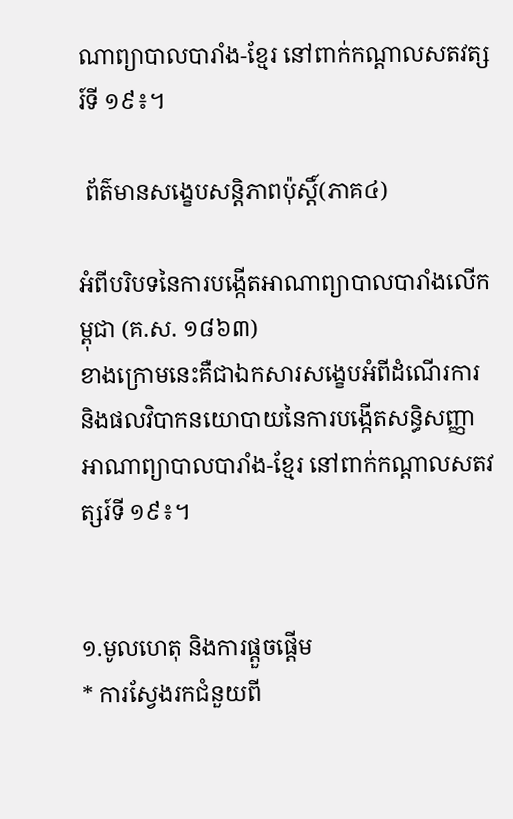ណាព្យាបាលបារាំង-ខ្មែរ នៅពាក់កណ្តាលសតវត្សរ៍ទី ១៩៖។

 ព័ត៌មានសង្ខេបសន្តិភាពប៉ុស្តិ៍(ភាគ៤)

អំពីបរិបទនៃការបង្កើតអាណាព្យាបាលបារាំងលើកម្ពុជា (គ.ស. ១៨៦៣)
ខាងក្រោមនេះគឺជាឯកសារសង្ខេបអំពីដំណើរការ និងផលវិបាកនយោបាយនៃការបង្កើតសន្ធិសញ្ញាអាណាព្យាបាលបារាំង-ខ្មែរ នៅពាក់កណ្តាលសតវត្សរ៍ទី ១៩៖។


១.មូលហេតុ និងការផ្តួចផ្តើម
* ការស្វែងរកជំនួយពី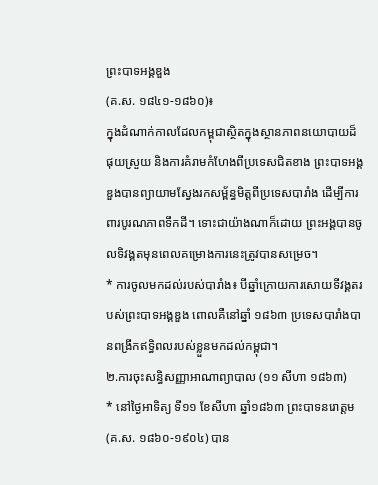ព្រះបាទអង្គឌួង
(គ.ស. ១៨៤១-១៨៦០)៖
ក្នុងដំណាក់កាលដែលកម្ពុជាស្ថិតក្នុងស្ថានភាពនយោបាយដ៏ផុយស្រួយ និងការគំរាមកំហែងពីប្រទេសជិតខាង ព្រះបាទអង្គឌួងបានព្យាយាមស្វែងរកសម្ព័ន្ធមិត្តពីប្រទេសបារាំង ដើម្បីការពារបូរណភាពទឹកដី។ ទោះជាយ៉ាងណាក៏ដោយ ព្រះអង្គបានចូលទិវង្គតមុនពេលគម្រោងការនេះត្រូវបានសម្រេច។
* ការចូលមកដល់របស់បារាំង៖ បីឆ្នាំក្រោយការសោយទីវង្គតរបស់ព្រះបាទអង្គឌួង ពោលគឺនៅឆ្នាំ ១៨៦៣ ប្រទេសបារាំងបានពង្រីកឥទ្ធិពលរបស់ខ្លួនមកដល់កម្ពុជា។
២.ការចុះសន្ធិសញ្ញាអាណាព្យាបាល (១១ សីហា ១៨៦៣)
* នៅថ្ងៃអាទិត្យ ទី១១ ខែសីហា ឆ្នាំ១៨៦៣ ព្រះបាទនរោត្តម
(គ.ស. ១៨៦០-១៩០៤) បាន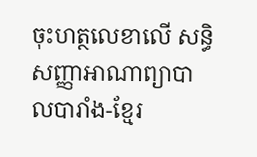ចុះហត្ថលេខាលើ សន្ធិសញ្ញាអាណាព្យាបាលបារាំង-ខ្មែរ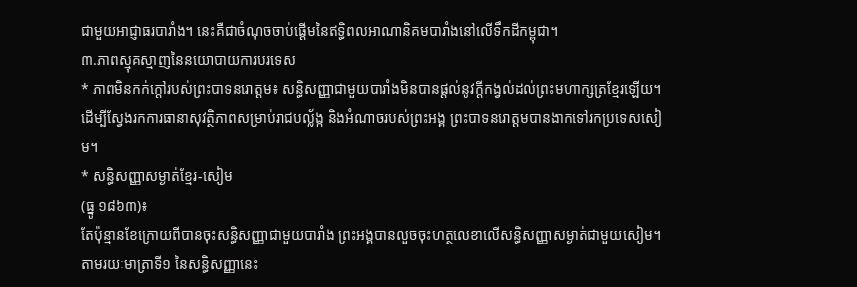ជាមួយអាជ្ញាធរបារាំង។ នេះគឺជាចំណុចចាប់ផ្តើមនៃឥទ្ធិពលអាណានិគមបារាំងនៅលើទឹកដីកម្ពុជា។
៣.ភាពស្មុគស្មាញនៃនយោបាយការបរទេស
* ភាពមិនកក់ក្តៅរបស់ព្រះបាទនរោត្តម៖ សន្ធិសញ្ញាជាមួយបារាំងមិនបានផ្តល់នូវក្តីកង្វល់ដល់ព្រះមហាក្សត្រខ្មែរឡើយ។ ដើម្បីស្វែងរកការធានាសុវត្ថិភាពសម្រាប់រាជបល្ល័ង្ក និងអំណាចរបស់ព្រះអង្គ ព្រះបាទនរោត្តមបានងាកទៅរកប្រទេសសៀម។
* សន្ធិសញ្ញាសម្ងាត់ខ្មែរ-សៀម
(ធ្នូ ១៨៦៣)៖
តែប៉ុន្មានខែក្រោយពីបានចុះសន្ធិសញ្ញាជាមួយបារាំង ព្រះអង្គបានលួចចុះហត្ថលេខាលើសន្ធិសញ្ញាសម្ងាត់ជាមួយសៀម។ តាមរយៈមាត្រាទី១ នៃសន្ធិសញ្ញានេះ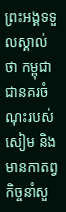ព្រះអង្គទទួលស្គាល់ថា កម្ពុជាជានគរចំណុះរបស់សៀម និងមានកាតព្វកិច្ចនាំសួ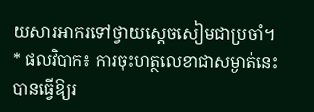យសារអាករទៅថ្វាយស្តេចសៀមជាប្រចាំ។
* ផលវិបាក៖ ការចុះហត្ថលេខាជាសម្ងាត់នេះ បានធ្វើឱ្យរ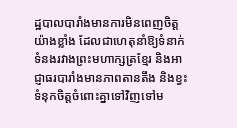ដ្ឋបាលបារាំងមានការមិនពេញចិត្តយ៉ាងខ្លាំង ដែលជាហេតុនាំឱ្យទំនាក់ទំនងរវាងព្រះមហាក្សត្រខ្មែរ និងអាជ្ញាធរបារាំងមានភាពតានតឹង និងខ្វះទំនុកចិត្តចំពោះគ្នាទៅវិញទៅម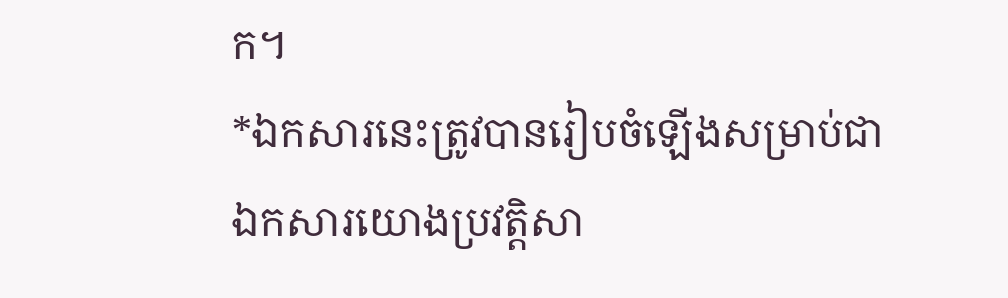ក។
*ឯកសារនេះត្រូវបានរៀបចំឡើងសម្រាប់ជាឯកសារយោងប្រវត្តិសា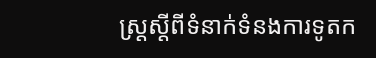ស្ត្រស្តីពីទំនាក់ទំនងការទូតក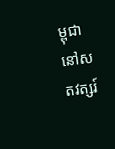ម្ពុជានៅសតវត្សរ៍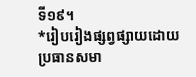ទី១៩។
*រៀបរៀងផ្សព្វផ្សាយដោយ
ប្រធានសមា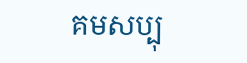គមសប្បុ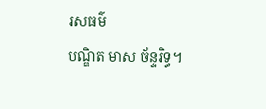រសធម៌
បណ្ឌិត មាស ច័ន្ទរិទ្ធ។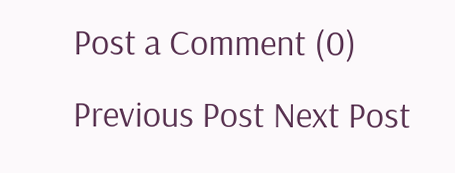Post a Comment (0)
Previous Post Next Post